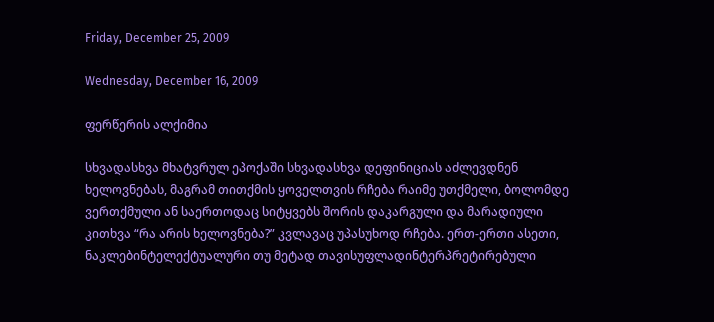Friday, December 25, 2009

Wednesday, December 16, 2009

ფერწერის ალქიმია

სხვადასხვა მხატვრულ ეპოქაში სხვადასხვა დეფინიციას აძლევდნენ ხელოვნებას, მაგრამ თითქმის ყოველთვის რჩება რაიმე უთქმელი, ბოლომდე ვერთქმული ან საერთოდაც სიტყვებს შორის დაკარგული და მარადიული კითხვა “რა არის ხელოვნება?” კვლავაც უპასუხოდ რჩება. ერთ-ერთი ასეთი, ნაკლებინტელექტუალური თუ მეტად თავისუფლადინტერპრეტირებული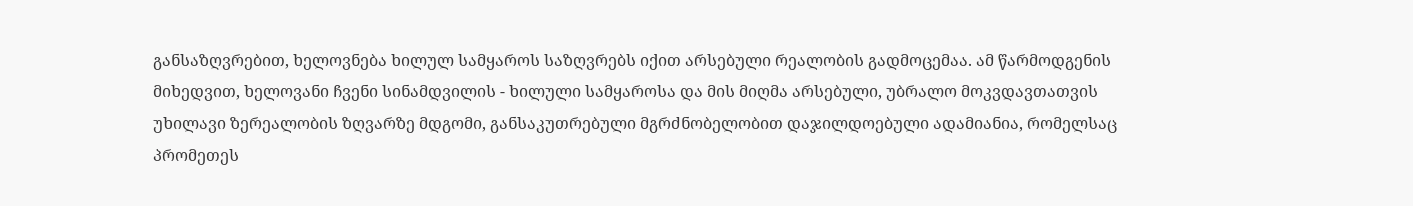განსაზღვრებით, ხელოვნება ხილულ სამყაროს საზღვრებს იქით არსებული რეალობის გადმოცემაა. ამ წარმოდგენის მიხედვით, ხელოვანი ჩვენი სინამდვილის - ხილული სამყაროსა და მის მიღმა არსებული, უბრალო მოკვდავთათვის უხილავი ზერეალობის ზღვარზე მდგომი, განსაკუთრებული მგრძნობელობით დაჯილდოებული ადამიანია, რომელსაც პრომეთეს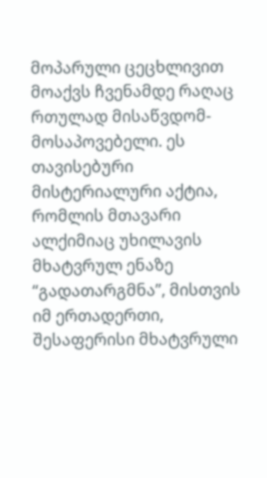მოპარული ცეცხლივით მოაქვს ჩვენამდე რაღაც რთულად მისაწვდომ-მოსაპოვებელი. ეს თავისებური მისტერიალური აქტია, რომლის მთავარი ალქიმიაც უხილავის მხატვრულ ენაზე “გადათარგმნა”, მისთვის იმ ერთადერთი, შესაფერისი მხატვრული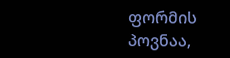ფორმის პოვნაა,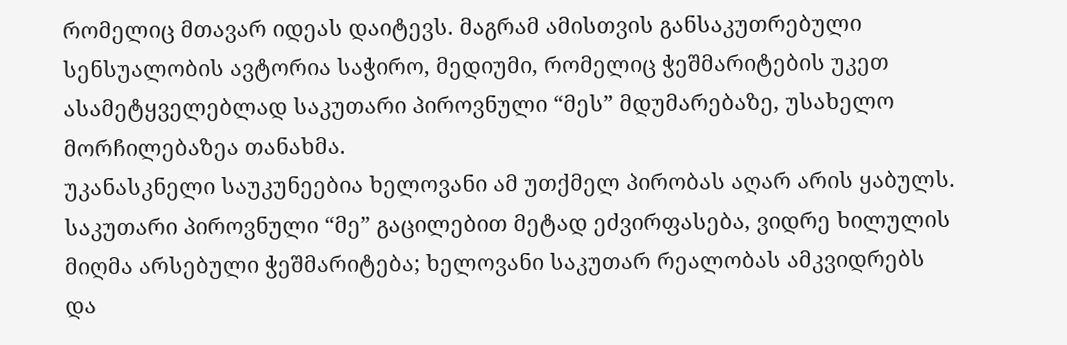რომელიც მთავარ იდეას დაიტევს. მაგრამ ამისთვის განსაკუთრებული სენსუალობის ავტორია საჭირო, მედიუმი, რომელიც ჭეშმარიტების უკეთ ასამეტყველებლად საკუთარი პიროვნული “მეს” მდუმარებაზე, უსახელო მორჩილებაზეა თანახმა.
უკანასკნელი საუკუნეებია ხელოვანი ამ უთქმელ პირობას აღარ არის ყაბულს. საკუთარი პიროვნული “მე” გაცილებით მეტად ეძვირფასება, ვიდრე ხილულის მიღმა არსებული ჭეშმარიტება; ხელოვანი საკუთარ რეალობას ამკვიდრებს და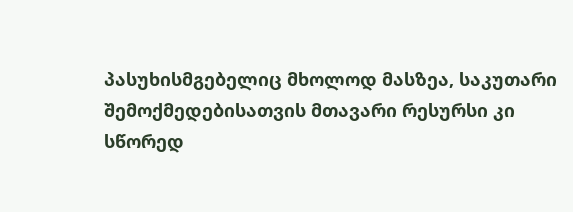პასუხისმგებელიც მხოლოდ მასზეა, საკუთარი შემოქმედებისათვის მთავარი რესურსი კი სწორედ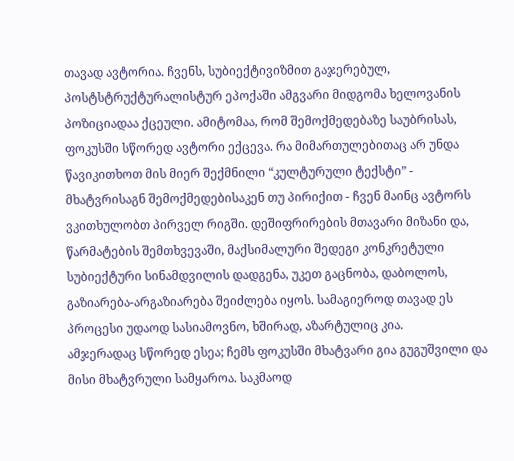თავად ავტორია. ჩვენს, სუბიექტივიზმით გაჯერებულ, პოსტსტრუქტურალისტურ ეპოქაში ამგვარი მიდგომა ხელოვანის პოზიციადაა ქცეული. ამიტომაა, რომ შემოქმედებაზე საუბრისას, ფოკუსში სწორედ ავტორი ექცევა. რა მიმართულებითაც არ უნდა წავიკითხოთ მის მიერ შექმნილი “კულტურული ტექსტი” - მხატვრისაგნ შემოქმედებისაკენ თუ პირიქით - ჩვენ მაინც ავტორს ვკითხულობთ პირველ რიგში. დეშიფრირების მთავარი მიზანი და, წარმატების შემთხვევაში, მაქსიმალური შედეგი კონკრეტული სუბიექტური სინამდვილის დადგენა, უკეთ გაცნობა, დაბოლოს, გაზიარება-არგაზიარება შეიძლება იყოს. სამაგიეროდ თავად ეს პროცესი უდაოდ სასიამოვნო, ხშირად, აზარტულიც კია.
ამჯერადაც სწორედ ესეა; ჩემს ფოკუსში მხატვარი გია გუგუშვილი და მისი მხატვრული სამყაროა. საკმაოდ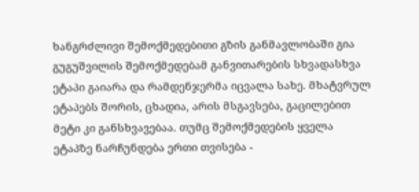ხანგრძლივი შემოქმედებითი გზის განმავლობაში გია გუგუშვილის შემოქმედებამ განვითარების სხვადასხვა ეტაპი გაიარა და რამდენჯერმა იცვალა სახე. მხატვრულ ეტაპებს შორის, ცხადია, არის მსგავსება, გაცილებით მეტი კი განსხვავებაა. თუმც შემოქმედების ყველა ეტაპზე ნარჩუნდება ერთი თვისება -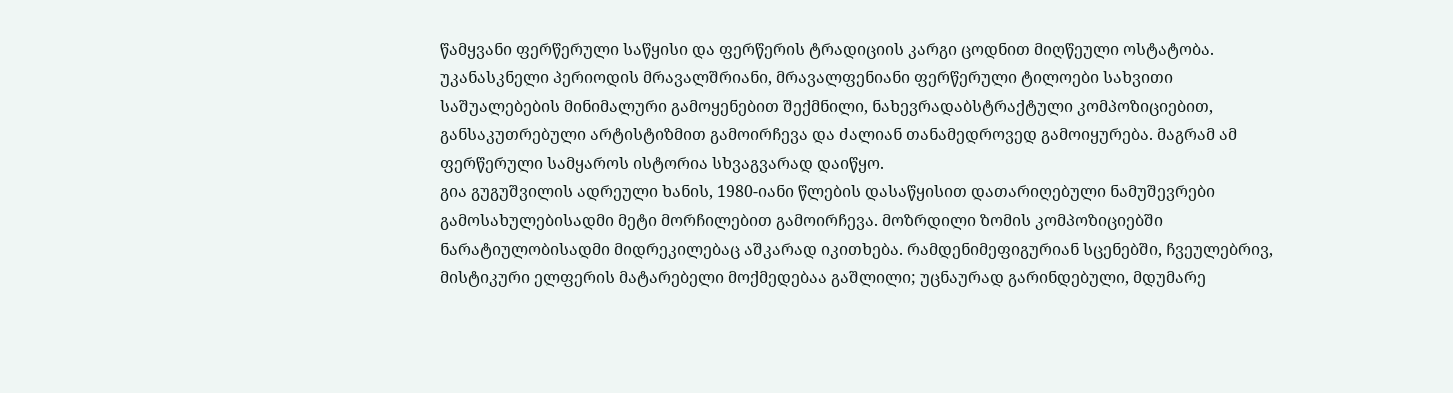წამყვანი ფერწერული საწყისი და ფერწერის ტრადიციის კარგი ცოდნით მიღწეული ოსტატობა. უკანასკნელი პერიოდის მრავალშრიანი, მრავალფენიანი ფერწერული ტილოები სახვითი საშუალებების მინიმალური გამოყენებით შექმნილი, ნახევრადაბსტრაქტული კომპოზიციებით, განსაკუთრებული არტისტიზმით გამოირჩევა და ძალიან თანამედროვედ გამოიყურება. მაგრამ ამ ფერწერული სამყაროს ისტორია სხვაგვარად დაიწყო.
გია გუგუშვილის ადრეული ხანის, 1980-იანი წლების დასაწყისით დათარიღებული ნამუშევრები გამოსახულებისადმი მეტი მორჩილებით გამოირჩევა. მოზრდილი ზომის კომპოზიციებში ნარატიულობისადმი მიდრეკილებაც აშკარად იკითხება. რამდენიმეფიგურიან სცენებში, ჩვეულებრივ, მისტიკური ელფერის მატარებელი მოქმედებაა გაშლილი; უცნაურად გარინდებული, მდუმარე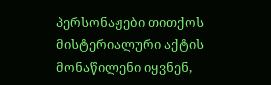პერსონაჟები თითქოს მისტერიალური აქტის მონაწილენი იყვნენ,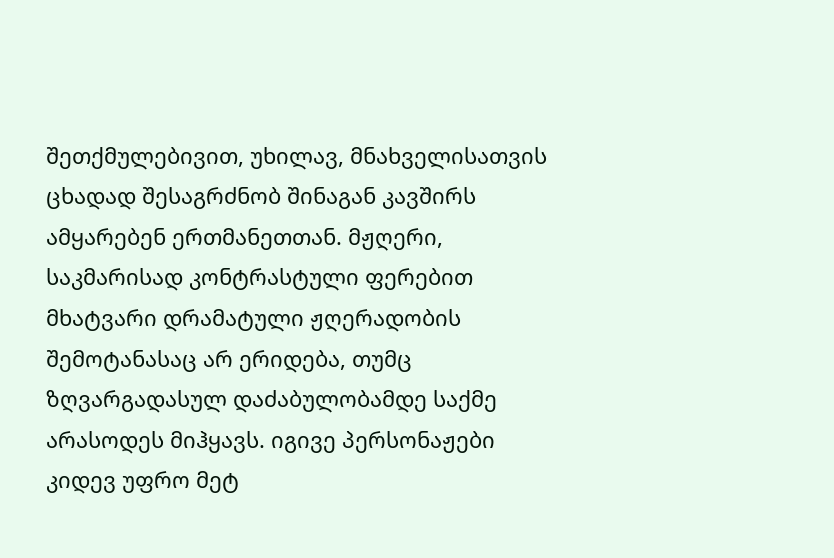შეთქმულებივით, უხილავ, მნახველისათვის ცხადად შესაგრძნობ შინაგან კავშირს ამყარებენ ერთმანეთთან. მჟღერი, საკმარისად კონტრასტული ფერებით მხატვარი დრამატული ჟღერადობის შემოტანასაც არ ერიდება, თუმც ზღვარგადასულ დაძაბულობამდე საქმე არასოდეს მიჰყავს. იგივე პერსონაჟები კიდევ უფრო მეტ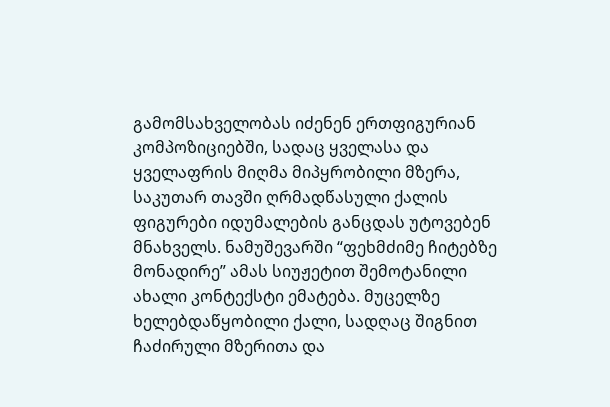გამომსახველობას იძენენ ერთფიგურიან კომპოზიციებში, სადაც ყველასა და ყველაფრის მიღმა მიპყრობილი მზერა, საკუთარ თავში ღრმადწასული ქალის ფიგურები იდუმალების განცდას უტოვებენ მნახველს. ნამუშევარში “ფეხმძიმე ჩიტებზე მონადირე” ამას სიუჟეტით შემოტანილი ახალი კონტექსტი ემატება. მუცელზე ხელებდაწყობილი ქალი, სადღაც შიგნით ჩაძირული მზერითა და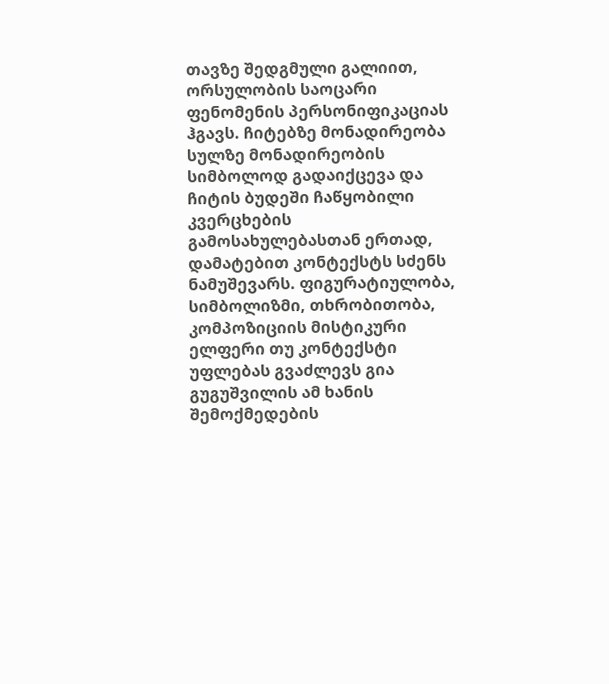თავზე შედგმული გალიით, ორსულობის საოცარი ფენომენის პერსონიფიკაციას ჰგავს. ჩიტებზე მონადირეობა სულზე მონადირეობის სიმბოლოდ გადაიქცევა და ჩიტის ბუდეში ჩაწყობილი კვერცხების გამოსახულებასთან ერთად, დამატებით კონტექსტს სძენს ნამუშევარს. ფიგურატიულობა, სიმბოლიზმი, თხრობითობა, კომპოზიციის მისტიკური ელფერი თუ კონტექსტი უფლებას გვაძლევს გია გუგუშვილის ამ ხანის შემოქმედების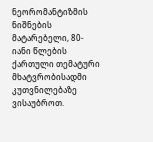ნეორომანტიზმის ნიშნების მატარებელი, 80-იანი წლების ქართული თემატური მხატვრობისადმი კუთვნილებაზე ვისაუბროთ.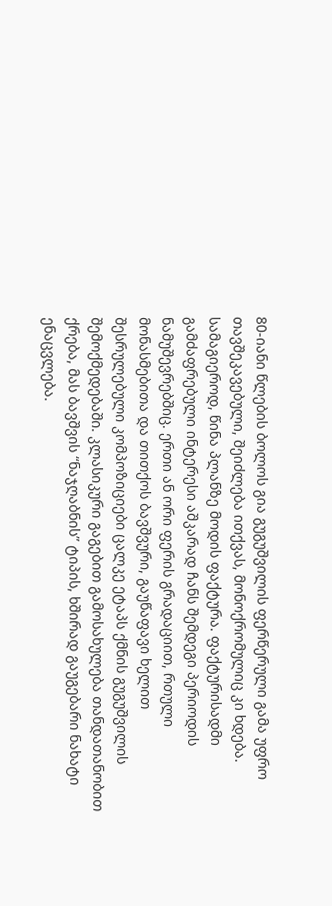80-იანი წლების ბოლოს გია გუგუშვილის ფერწერული გამა უფრო თავშეკავებული, შეიძლება ითქვას, მონოქრომულიც კი ხდება. სამაგიეროდ, წინა პლანზე მოდის ფაქტურა. ფაქტურისადმი გამძაფრებული ინტერესი აშკარად ჩანს შემდეგი პერიოდის ნამუშევრებშიც. ერთი ან ორი ფერის გრადაციით, რთული მონასმებითა და თითქოს ბავშვური, გაუწაფავი ხელით შესრულებული კომპოზიციები ცალკე ეტაპს ქმნის გუგუშვილის შემოქმედებაში. კლასიკური გაგებით გამოსახულება თანდათანობით ქრება, მას ბავშვის “ნაჯღაბნის” ტიპის, ხშირად გაუგებარი ნახატი ენაცვლება.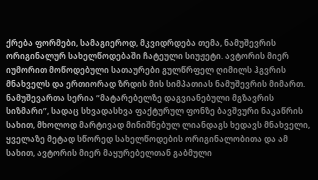ქრება ფორმები, სამაგიეროდ, მკვიდრდება თემა, ნამუშევრის ორიგინალურ სახელწოდებაში ჩატეული სიუჟეტი. ავტორის მიერ იუმორით მოწოდებული სათაურები გულწრფელ ღიმილს ჰგვრის მნახველს და ერთიორად ზრდის მის სიმპათიას ნამუშევრის მიმართ. ნამუშევართა სერია “მატარებელზე დაგვიანებული მგზავრის სიზმარი”, სადაც სხვადასხვა ფაქტურულ ფონზე ბავშვური ნაკაწრის სახით, მხოლოდ მარტივად მინიშნებულ ლიანდაგს ხედავს მნახველი, ყველაზე მეტად სწორედ სახელწოდების ორიგინალობითა და ამ სახით, ავტორის მიერ მაყურებელთან გაბმული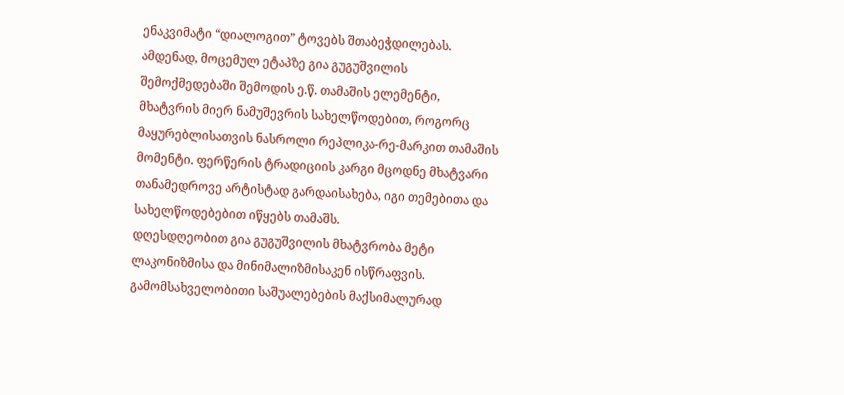ენაკვიმატი “დიალოგით” ტოვებს შთაბეჭდილებას. ამდენად, მოცემულ ეტაპზე გია გუგუშვილის შემოქმედებაში შემოდის ე.წ. თამაშის ელემენტი, მხატვრის მიერ ნამუშევრის სახელწოდებით, როგორც მაყურებლისათვის ნასროლი რეპლიკა-რე-მარკით თამაშის მომენტი. ფერწერის ტრადიციის კარგი მცოდნე მხატვარი თანამედროვე არტისტად გარდაისახება, იგი თემებითა და სახელწოდებებით იწყებს თამაშს.
დღესდღეობით გია გუგუშვილის მხატვრობა მეტი ლაკონიზმისა და მინიმალიზმისაკენ ისწრაფვის. გამომსახველობითი საშუალებების მაქსიმალურად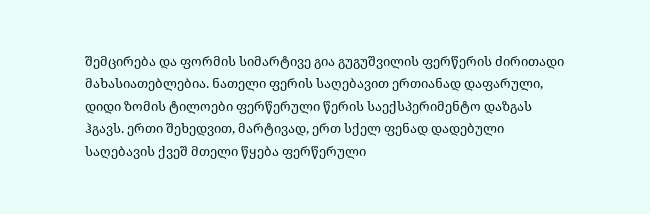შემცირება და ფორმის სიმარტივე გია გუგუშვილის ფერწერის ძირითადი მახასიათებლებია. ნათელი ფერის საღებავით ერთიანად დაფარული, დიდი ზომის ტილოები ფერწერული წერის საექსპერიმენტო დაზგას ჰგავს. ერთი შეხედვით, მარტივად, ერთ სქელ ფენად დადებული საღებავის ქვეშ მთელი წყება ფერწერული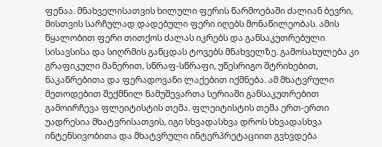ფენაა. მნახველისათვის ხილული ფერის წარმოებაში ძალიან ბევრი, მისთვის სარჩულად დადებული ფერი იღებს მონაწილეობას. ამის წყალობით ფერი თითქოს ძალას იკრებს და განსაკუთრებული სისავსისა და სიღრმის განცდას ტოვებს მნახველზე. გამოსახულება კი გრაფიკული მანერით, სწრაფ-სწრაფი, უწესრიგო შტრიხებით, ნაკაწრებითა და ფერადოვანი ლაქებით იქმნება. ამ მხატვრული მეთოდებით შექმნილ ნამუშევართა სერიაში განსაკუთრებით გამოირჩევა ფლეიტისტის თემა. ფლეიტისტის თემა ერთ-ერთი უადრესია მხატვრისათვის, იგი სხვადასხვა დროს სხვადასხვა ინტენსივობითა და მხატვრული ინტერპრეტაციით გვხვდება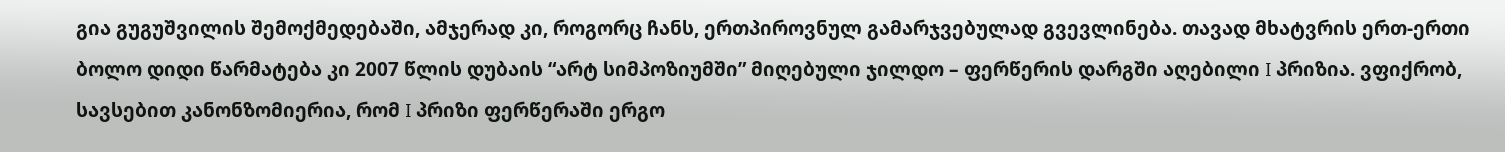გია გუგუშვილის შემოქმედებაში, ამჯერად კი, როგორც ჩანს, ერთპიროვნულ გამარჯვებულად გვევლინება. თავად მხატვრის ერთ-ერთი ბოლო დიდი წარმატება კი 2007 წლის დუბაის “არტ სიმპოზიუმში” მიღებული ჯილდო – ფერწერის დარგში აღებილი I პრიზია. ვფიქრობ, სავსებით კანონზომიერია, რომ I პრიზი ფერწერაში ერგო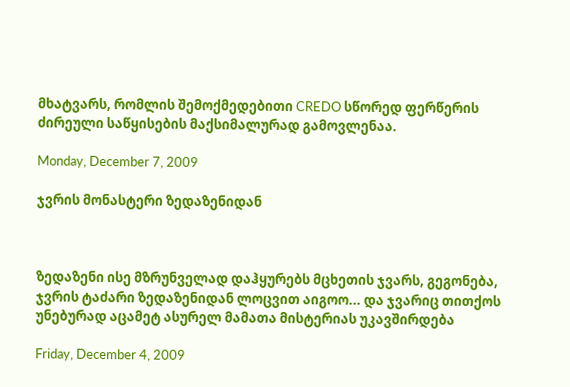მხატვარს, რომლის შემოქმედებითი CREDO სწორედ ფერწერის ძირეული საწყისების მაქსიმალურად გამოვლენაა.

Monday, December 7, 2009

ჯვრის მონასტერი ზედაზენიდან



ზედაზენი ისე მზრუნველად დაჰყურებს მცხეთის ჯვარს, გეგონება, ჯვრის ტაძარი ზედაზენიდან ლოცვით აიგოო... და ჯვარიც თითქოს უნებურად აცამეტ ასურელ მამათა მისტერიას უკავშირდება

Friday, December 4, 2009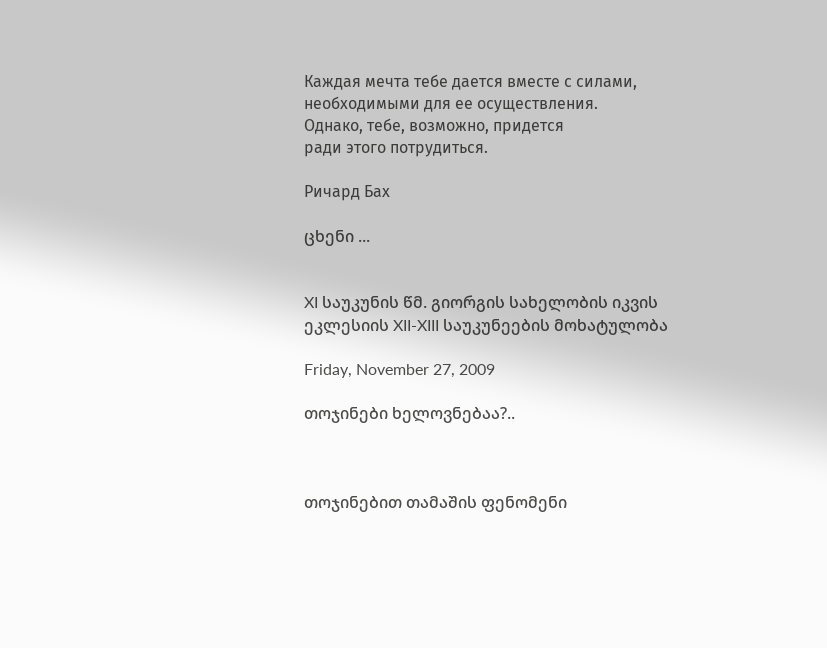Каждая мечта тебе дается вместе с силами,
необходимыми для ее осуществления.
Однако, тебе, возможно, придется
ради этого потрудиться.

Ричард Бах

ცხენი ...


XI საუკუნის წმ. გიორგის სახელობის იკვის ეკლესიის XII-XIII საუკუნეების მოხატულობა

Friday, November 27, 2009

თოჯინები ხელოვნებაა?..



თოჯინებით თამაშის ფენომენი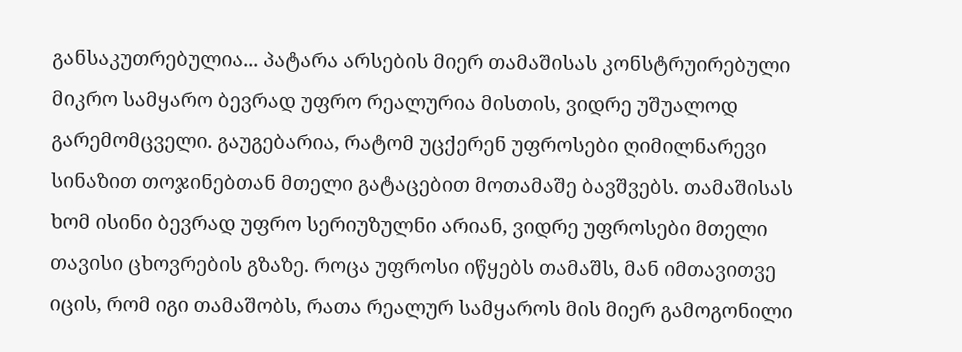განსაკუთრებულია... პატარა არსების მიერ თამაშისას კონსტრუირებული მიკრო სამყარო ბევრად უფრო რეალურია მისთის, ვიდრე უშუალოდ გარემომცველი. გაუგებარია, რატომ უცქერენ უფროსები ღიმილნარევი სინაზით თოჯინებთან მთელი გატაცებით მოთამაშე ბავშვებს. თამაშისას ხომ ისინი ბევრად უფრო სერიუზულნი არიან, ვიდრე უფროსები მთელი თავისი ცხოვრების გზაზე. როცა უფროსი იწყებს თამაშს, მან იმთავითვე იცის, რომ იგი თამაშობს, რათა რეალურ სამყაროს მის მიერ გამოგონილი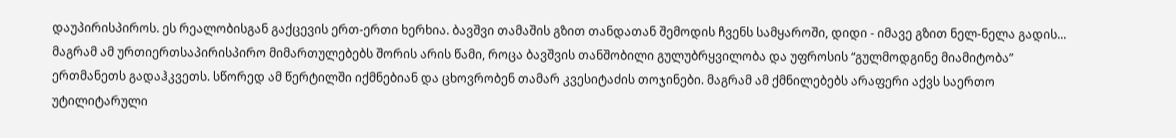დაუპირისპიროს. ეს რეალობისგან გაქცევის ერთ-ერთი ხერხია. ბავშვი თამაშის გზით თანდათან შემოდის ჩვენს სამყაროში, დიდი - იმავე გზით ნელ-ნელა გადის... მაგრამ ამ ურთიერთსაპირისპირო მიმართულებებს შორის არის წამი, როცა ბავშვის თანშობილი გულუბრყვილობა და უფროსის “გულმოდგინე მიამიტობა” ერთმანეთს გადაჰკვეთს. სწორედ ამ წერტილში იქმნებიან და ცხოვრობენ თამარ კვესიტაძის თოჯინები. მაგრამ ამ ქმნილებებს არაფერი აქვს საერთო უტილიტარული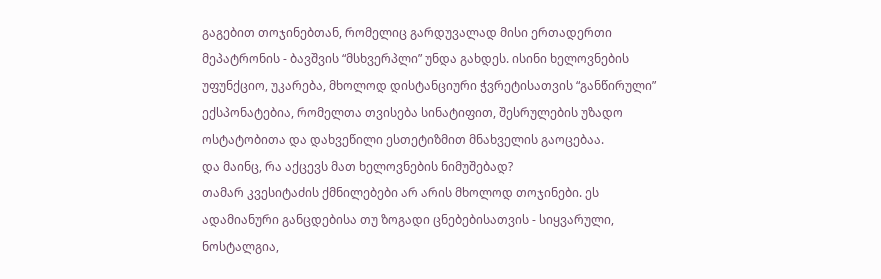გაგებით თოჯინებთან, რომელიც გარდუვალად მისი ერთადერთი მეპატრონის - ბავშვის “მსხვერპლი” უნდა გახდეს. ისინი ხელოვნების უფუნქციო, უკარება, მხოლოდ დისტანციური ჭვრეტისათვის “განწირული” ექსპონატებია, რომელთა თვისება სინატიფით, შესრულების უზადო ოსტატობითა და დახვეწილი ესთეტიზმით მნახველის გაოცებაა.
და მაინც, რა აქცევს მათ ხელოვნების ნიმუშებად?
თამარ კვესიტაძის ქმნილებები არ არის მხოლოდ თოჯინები. ეს ადამიანური განცდებისა თუ ზოგადი ცნებებისათვის - სიყვარული, ნოსტალგია,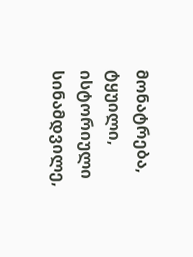მონატრება, ტყუილი, ისტორიული სინამდვილე,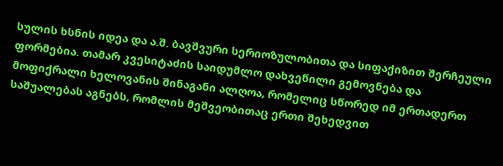სულის ხსნის იდეა და ა.შ. ბავშვური სერიოზულობითა და სიფაქიზით შერჩეული ფორმებია. თამარ კვესიტაძის საიდუმლო დახვეწილი გემოვნება და მოფიქრალი ხელოვანის შინაგანი ალღოა, რომელიც სწორედ იმ ერთადერთ საშუალებას აგნებს, რომლის მეშვეობითაც ერთი შეხედვით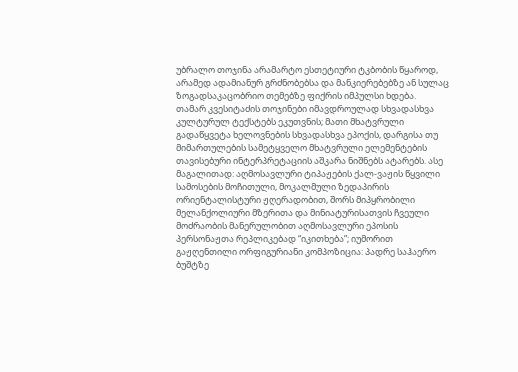უბრალო თოჯინა არამარტო ესთეტიური ტკბობის წყაროდ, არამედ ადამიანურ გრძნობებსა და მანკიერებებზე ან სულაც ზოგადსაკაცობრიო თემებზე ფიქრის იმპულსი ხდება.
თამარ კვესიტაძის თოჯინები იმავდროულად სხვადასხვა კულტურულ ტექსტებს ეკუთვნის; მათი მხატვრული გადაწყვეტა ხელოვნების სხვადასხვა ეპოქის, დარგისა თუ მიმართულების სამეტყველო მხატვრული ელემენტების თავისებური ინტერპრეტაციის აშკარა ნიშნებს ატარებს. ასე მაგალითად: აღმოსავლური ტიპაჟების ქალ-ვაჟის წყვილი სამოსების მოჩითული, მოკალმული ზედაპირის ორიენტალისტური ჟღერადობით, შორს მიპყრობილი მელანქოლიური მზერითა და მინიატურისათვის ჩვეული მოძრაობის მანერულობით აღმოსავლური ეპოსის პერსონაჟთა რეპლიკებად “იკითხება”; იუმორით გაჟღენთილი ორფიგურიანი კომპოზიცია: პადრე საჰაერო ბუშტზე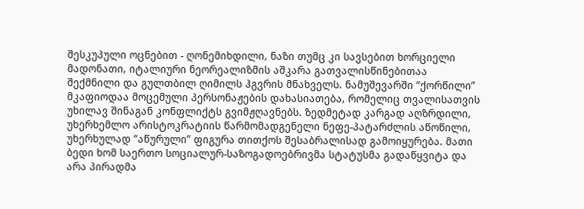შესკუპული ოცნებით - ღონემიხდილი, ნაზი თუმც კი სავსებით ხორციელი მადონათი, იტალიური ნეორეალიზმის აშკარა გათვალისწინებითაა შექმნილი და გულთბილ ღიმილს ჰგვრის მნახველს. ნამუშევარში “ქორწილი” მკაფიოდაა მოცემული პერსონაჟების დახასიათება, რომელიც თვალისათვის უხილავ შინაგან კონფლიქტს გვიმჟღავნებს. ზედმეტად კარგად აღზრდილი, უხერხემლო არისტოკრატიის წარმომადგენელი ნეფე-პატარძლის აწოწილი, უხერხულად “აწურული” ფიგურა თითქოს შესაბრალისად გამოიყურება. მათი ბედი ხომ საერთო სოციალურ-საზოგადოებრივმა სტატუსმა გადაწყვიტა და არა პირადმა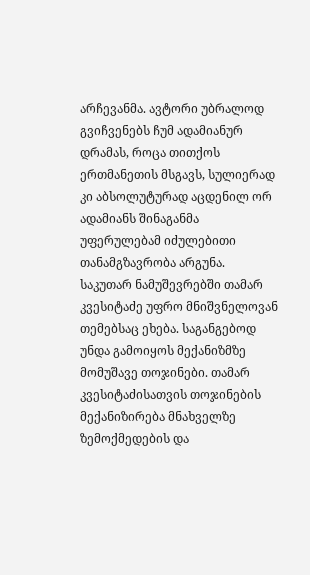არჩევანმა. ავტორი უბრალოდ გვიჩვენებს ჩუმ ადამიანურ დრამას, როცა თითქოს ერთმანეთის მსგავს, სულიერად კი აბსოლუტურად აცდენილ ორ ადამიანს შინაგანმა უფერულებამ იძულებითი თანამგზავრობა არგუნა.
საკუთარ ნამუშევრებში თამარ კვესიტაძე უფრო მნიშვნელოვან თემებსაც ეხება. საგანგებოდ უნდა გამოიყოს მექანიზმზე მომუშავე თოჯინები. თამარ კვესიტაძისათვის თოჯინების მექანიზირება მნახველზე ზემოქმედების და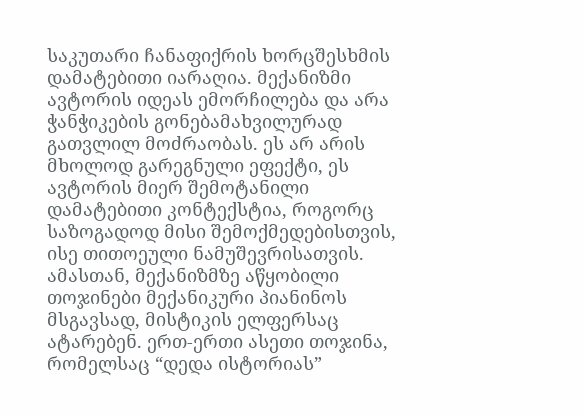საკუთარი ჩანაფიქრის ხორცშესხმის დამატებითი იარაღია. მექანიზმი ავტორის იდეას ემორჩილება და არა ჭანჭიკების გონებამახვილურად გათვლილ მოძრაობას. ეს არ არის მხოლოდ გარეგნული ეფექტი, ეს ავტორის მიერ შემოტანილი დამატებითი კონტექსტია, როგორც საზოგადოდ მისი შემოქმედებისთვის, ისე თითოეული ნამუშევრისათვის. ამასთან, მექანიზმზე აწყობილი თოჯინები მექანიკური პიანინოს მსგავსად, მისტიკის ელფერსაც ატარებენ. ერთ-ერთი ასეთი თოჯინა, რომელსაც “დედა ისტორიას”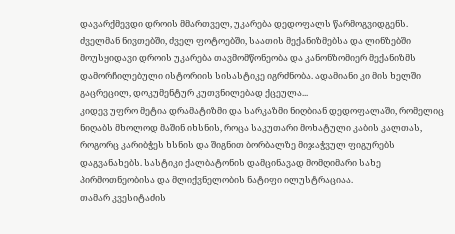დავარქმევდი დროის მმართველ, უკარება დედოფალს წარმოგვიდგენს. ძველმან ნივთებში, ძველ ფოტოებში, საათის მექანიზმებსა და ლინზებში მოუსყიდავი დროის უკარება თავმომწონეობა და კანონზომიერ მექანიზმს დამორჩილებული ისტორიის სისასტიკე იგრძნობა. ადამიანი კი მის ხელში გაცრეცილ, დოკუმენტურ კუთვნილებად ქცეულა...
კიდევ უფრო მეტია დრამატიზმი და სარკაზმი ნიღბიან დედოფალაში, რომელიც ნიღაბს მხოლოდ მაშინ იხსნის, როცა საკუთარი მოხატული კაბის კალთას, როგორც კარიბჭეს ხსნის და შიგნით ბორბალზე მიჯაჭვულ ფიგურებს დაგვანახებს. სასტიკი ქალბატონის დამცინავად მომღიმარი სახე პირმოთნეობისა და მლიქვნელობის ნატიფი ილუსტრაციაა.
თამარ კვესიტაძის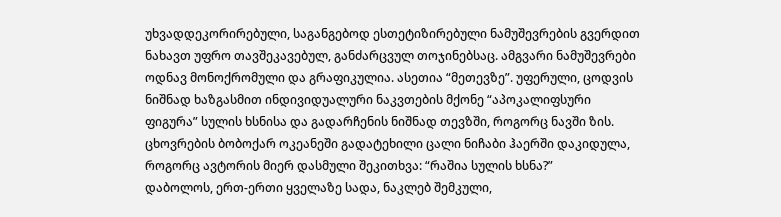უხვადდეკორირებული, საგანგებოდ ესთეტიზირებული ნამუშევრების გვერდით ნახავთ უფრო თავშეკავებულ, განძარცვულ თოჯინებსაც. ამგვარი ნამუშევრები ოდნავ მონოქრომული და გრაფიკულია. ასეთია “მეთევზე”. უფერული, ცოდვის ნიშნად ხაზგასმით ინდივიდუალური ნაკვთების მქონე “აპოკალიფსური ფიგურა” სულის ხსნისა და გადარჩენის ნიშნად თევზში, როგორც ნავში ზის. ცხოვრების ბობოქარ ოკეანეში გადატეხილი ცალი ნიჩაბი ჰაერში დაკიდულა, როგორც ავტორის მიერ დასმული შეკითხვა: “რაშია სულის ხსნა?”
დაბოლოს, ერთ-ერთი ყველაზე სადა, ნაკლებ შემკული,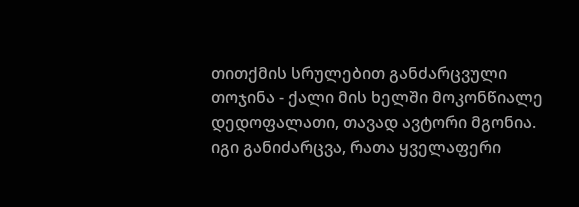თითქმის სრულებით განძარცვული თოჯინა - ქალი მის ხელში მოკონწიალე დედოფალათი, თავად ავტორი მგონია. იგი განიძარცვა, რათა ყველაფერი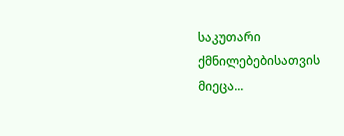საკუთარი ქმნილებებისათვის მიეცა...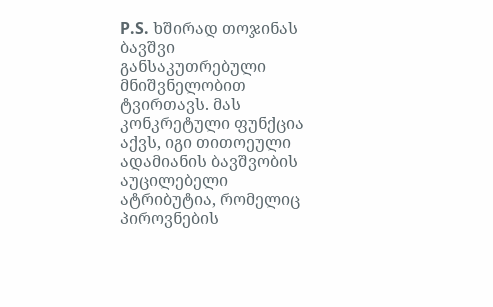P.S. ხშირად თოჯინას ბავშვი განსაკუთრებული მნიშვნელობით ტვირთავს. მას კონკრეტული ფუნქცია აქვს, იგი თითოეული ადამიანის ბავშვობის აუცილებელი ატრიბუტია, რომელიც პიროვნების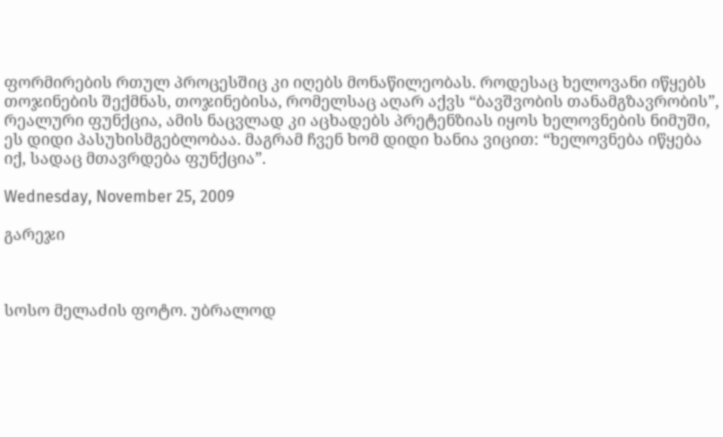ფორმირების რთულ პროცესშიც კი იღებს მონაწილეობას. როდესაც ხელოვანი იწყებს თოჯინების შექმნას, თოჯინებისა, რომელსაც აღარ აქვს “ბავშვობის თანამგზავრობის”, რეალური ფუნქცია, ამის ნაცვლად კი აცხადებს პრეტენზიას იყოს ხელოვნების ნიმუში, ეს დიდი პასუხისმგებლობაა. მაგრამ ჩვენ ხომ დიდი ხანია ვიცით: “ხელოვნება იწყება იქ, სადაც მთავრდება ფუნქცია”.

Wednesday, November 25, 2009

გარეჯი



სოსო მელაძის ფოტო. უბრალოდ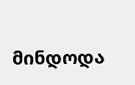მინდოდა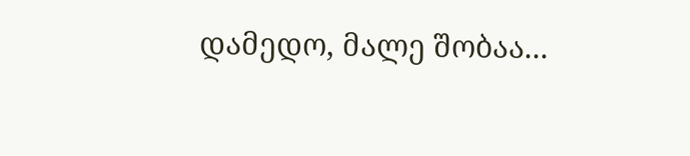დამედო, მალე შობაა...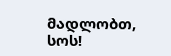მადლობთ, სოს!